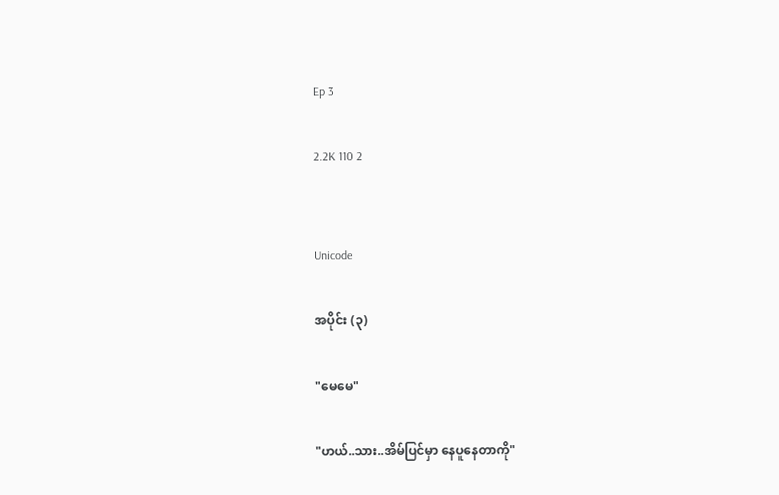Ep 3

2.2K 110 2


Unicode

အပိုင်း (၃)

"မေမေ"

"ဟယ်..သား..အိမ်ပြင်မှာ နေပူနေတာကို"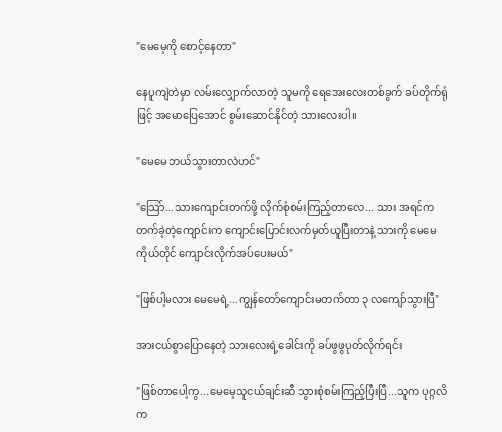"မေမေ့ကို စောင့်နေတာ"

နေပူကျဲတဲမှာ လမ်းလျှောက်လာတဲ့ သူမကို ရေအေးလေးတစ်ခွက် ခပ်တိုက်ရုံဖြင့် အမောပြေအောင် စွမ်းဆောင်နိုင်တဲ့ သားလေးပါ။

"မေမေ ဘယ်သွားတာလဲဟင်"

"သြော်...သားကျောင်းတက်ဖို့ လိုက်စုံစမ်းကြည့်တာလေ... သား အရင်ကတက်ခဲ့တဲ့ကျောင်းက ကျောင်းပြောင်းလက်မှတ်ယူပြီးတာနဲ့ သားကို မေမေကိုယ်တိုင် ကျောင်းလိုက်အပ်ပေးမယ်"

"ဖြစ်ပါ့မလား မေမေရဲ့...ကျွန်တော်ကျောင်းမတက်တာ ၃ လကျော်သွားပြီ"

အားငယ်စွာပြောနေတဲ့ သားလေးရဲ့ခေါင်းကို ခပ်ဖွဖွပုတ်လိုက်ရင်း

"ဖြစ်တာပေါ့ကွ...မေမေ့သူငယ်ချင်းဆီ သွားစုံစမ်းကြည့်ပြီးပြီ...သူက ပုဂ္ဂလိက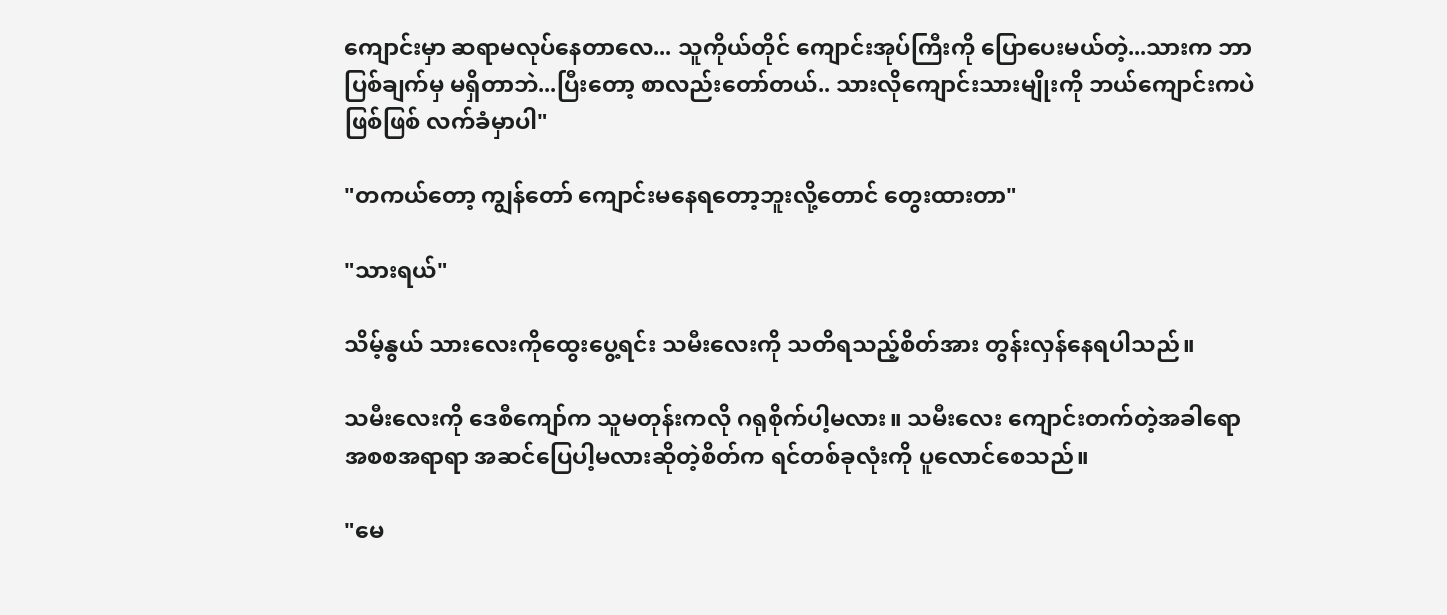ကျောင်းမှာ ဆရာမလုပ်နေတာလေ... သူကိုယ်တိုင် ကျောင်းအုပ်ကြီးကို ပြောပေးမယ်တဲ့...သားက ဘာပြစ်ချက်မှ မရှိတာဘဲ...ပြီးတော့ စာလည်းတော်တယ်.. သားလိုကျောင်းသားမျိုးကို ဘယ်ကျောင်းကပဲဖြစ်ဖြစ် လက်ခံမှာပါ"

"တကယ်တော့ ကျွန်တော် ကျောင်းမနေရတော့ဘူးလို့တောင် တွေးထားတာ"

"သားရယ်"

သိမ့်နွယ် သားလေးကိုထွေးပွေ့ရင်း သမီးလေးကို သတိရသည့်စိတ်အား တွန်းလှန်နေရပါသည်။

သမီးလေးကို ဒေစီကျော်က သူမတုန်းကလို ဂရုစိုက်ပါ့မလား။ သမီးလေး ကျောင်းတက်တဲ့အခါရော အစစအရာရာ အဆင်ပြေပါ့မလားဆိုတဲ့စိတ်က ရင်တစ်ခုလုံးကို ပူလောင်စေသည်။

"မေ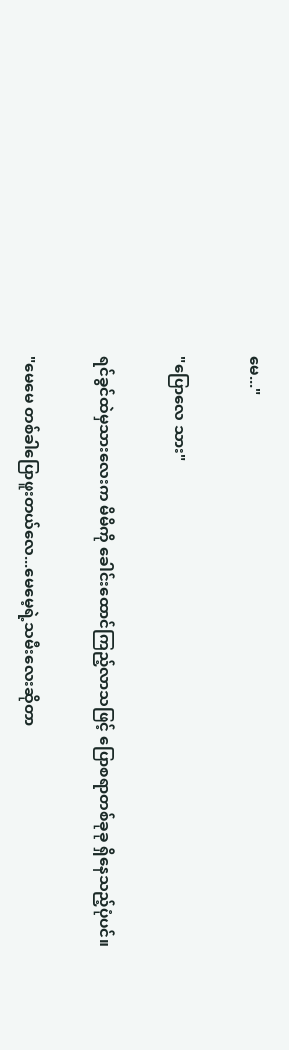မေ..."

"ပြောလေ သား"

ရင်ခွင်ထဲမှသားလေးက မိမိကို ခေါင်းထောင်ကြည့်လာသဖြင့် ပြောစရာတစ်ခုခု ရှိနေသည့်ပုံပင်။

"မေမေ တစ်ခါပြောဖူးတယ်လေ...မေမေ့ရဲ့သမီးလေးဆိုတာ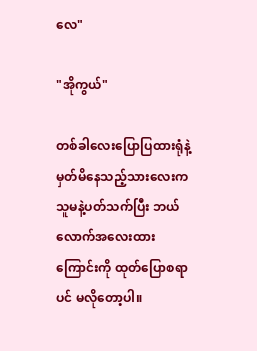လေ"

"အိုကွယ်"

တစ်ခါလေးပြောပြထားရုံနဲ့ မှတ်မိနေသည့်သားလေးက သူမနဲ့ပတ်သက်ပြီး ဘယ်လောက်အလေးထားကြောင်းကို ထုတ်ပြောစရာပင် မလိုတော့ပါ။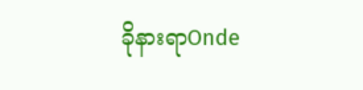ခိုနားရာOnde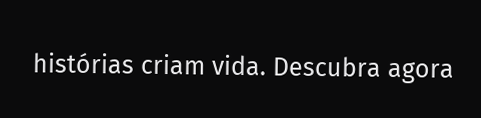histórias criam vida. Descubra agora